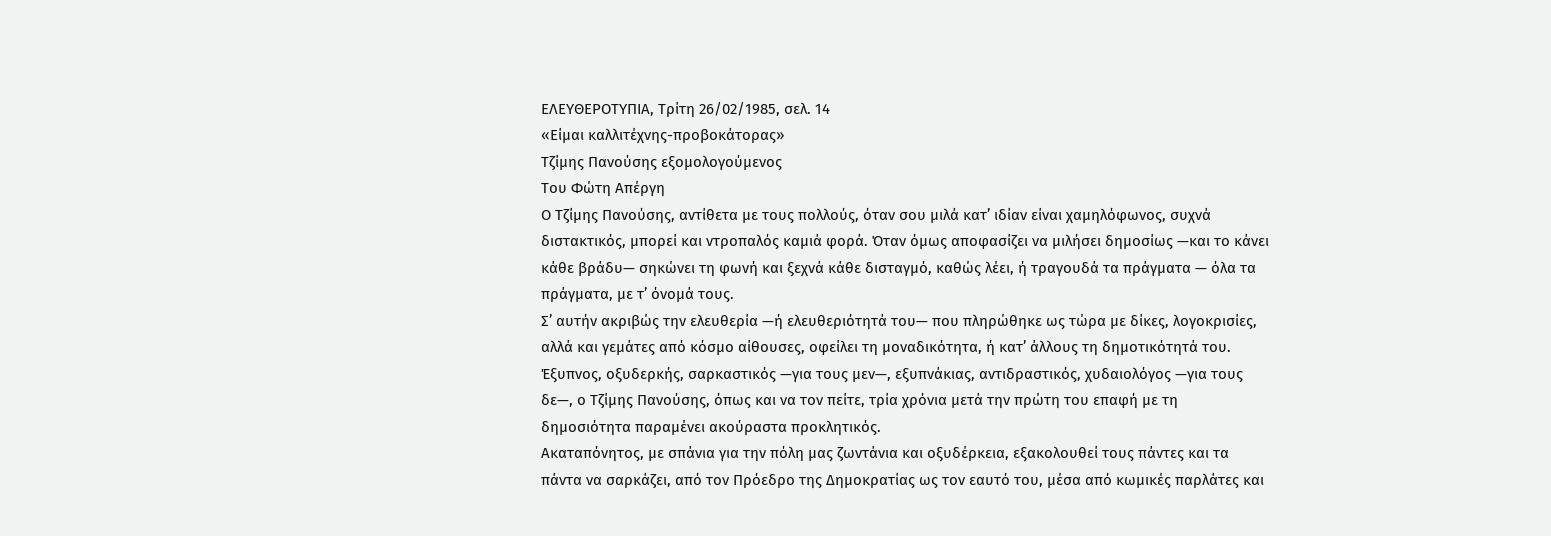ΕΛΕΥΘΕΡΟΤΥΠΙΑ, Τρίτη 26/02/1985, σελ. 14
«Είμαι καλλιτέχνης-προβοκάτορας»
Τζίμης Πανούσης εξομολογούμενος
Του Φώτη Απέργη
Ο Τζίμης Πανούσης, αντίθετα με τους πολλούς, όταν σου μιλά κατ’ ιδίαν είναι χαμηλόφωνος, συχνά διστακτικός, μπορεί και ντροπαλός καμιά φορά. Όταν όμως αποφασίζει να μιλήσει δημοσίως —και το κάνει κάθε βράδυ— σηκώνει τη φωνή και ξεχνά κάθε δισταγμό, καθώς λέει, ή τραγουδά τα πράγματα — όλα τα πράγματα, με τ’ όνομά τους.
Σ’ αυτήν ακριβώς την ελευθερία —ή ελευθεριότητά του— που πληρώθηκε ως τώρα με δίκες, λογοκρισίες, αλλά και γεμάτες από κόσμο αίθουσες, οφείλει τη μοναδικότητα, ή κατ’ άλλους τη δημοτικότητά του.
Έξυπνος, οξυδερκής, σαρκαστικός —για τους μεν—, εξυπνάκιας, αντιδραστικός, χυδαιολόγος —για τους δε—, ο Τζίμης Πανούσης, όπως και να τον πείτε, τρία χρόνια μετά την πρώτη του επαφή με τη δημοσιότητα παραμένει ακούραστα προκλητικός.
Ακαταπόνητος, με σπάνια για την πόλη μας ζωντάνια και οξυδέρκεια, εξακολουθεί τους πάντες και τα πάντα να σαρκάζει, από τον Πρόεδρο της Δημοκρατίας ως τον εαυτό του, μέσα από κωμικές παρλάτες και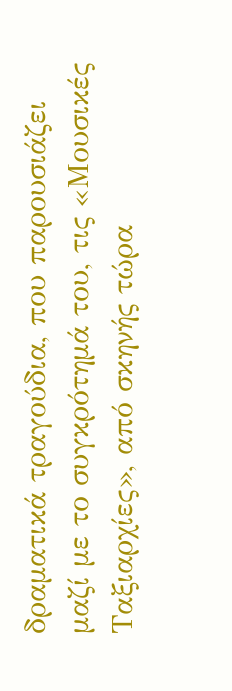δραματικά τραγούδια, που παρουσιάζει μαζί με το συγκρότημά του, τις «Μουσικές Ταξιαρχίες», από σκηνής τώρα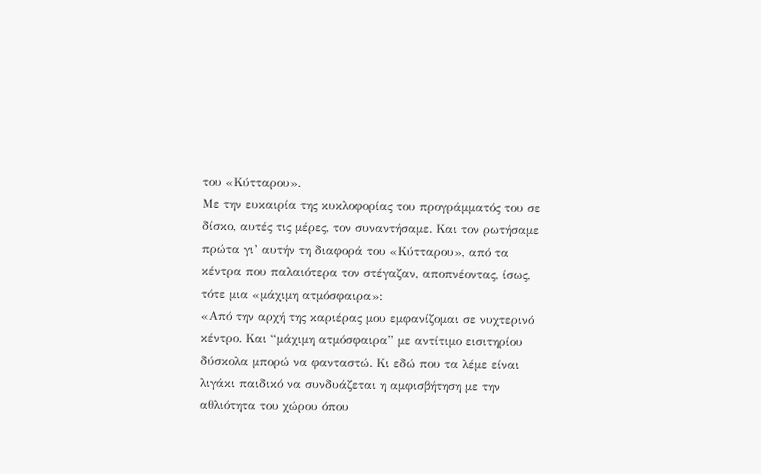του «Κύτταρου».
Με την ευκαιρία της κυκλοφορίας του προγράμματός του σε δίσκο, αυτές τις μέρες, τον συναντήσαμε. Και τον ρωτήσαμε πρώτα γι’ αυτήν τη διαφορά του «Κύτταρου», από τα κέντρα που παλαιότερα τον στέγαζαν, αποπνέοντας, ίσως, τότε μια «μάχιμη ατμόσφαιρα»:
«Από την αρχή της καριέρας μου εμφανίζομαι σε νυχτερινό κέντρο. Και “μάχιμη ατμόσφαιρα” με αντίτιμο εισιτηρίου δύσκολα μπορώ να φανταστώ. Κι εδώ που τα λέμε είναι λιγάκι παιδικό να συνδυάζεται η αμφισβήτηση με την αθλιότητα του χώρου όπου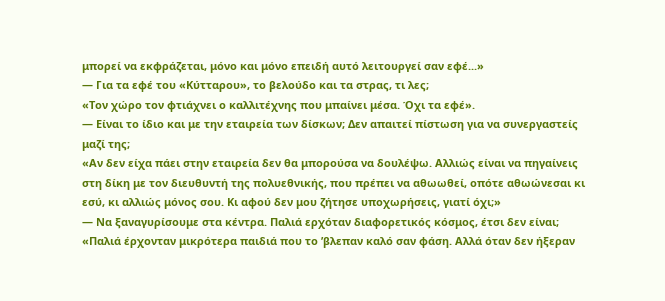μπορεί να εκφράζεται, μόνο και μόνο επειδή αυτό λειτουργεί σαν εφέ...»
— Για τα εφέ του «Κύτταρου», το βελούδο και τα στρας, τι λες;
«Τον χώρο τον φτιάχνει ο καλλιτέχνης που μπαίνει μέσα. Όχι τα εφέ».
— Είναι το ίδιο και με την εταιρεία των δίσκων; Δεν απαιτεί πίστωση για να συνεργαστείς μαζί της;
«Αν δεν είχα πάει στην εταιρεία δεν θα μπορούσα να δουλέψω. Αλλιώς είναι να πηγαίνεις στη δίκη με τον διευθυντή της πολυεθνικής, που πρέπει να αθωωθεί, οπότε αθωώνεσαι κι εσύ, κι αλλιώς μόνος σου. Κι αφού δεν μου ζήτησε υποχωρήσεις, γιατί όχι;»
— Να ξαναγυρίσουμε στα κέντρα. Παλιά ερχόταν διαφορετικός κόσμος, έτσι δεν είναι;
«Παλιά έρχονταν μικρότερα παιδιά που το ’βλεπαν καλό σαν φάση. Αλλά όταν δεν ήξεραν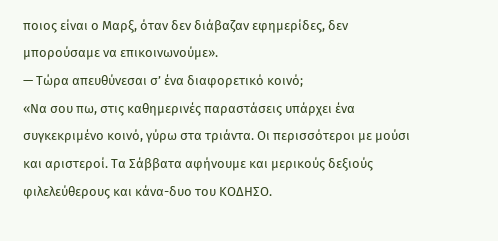ποιος είναι ο Μαρξ, όταν δεν διάβαζαν εφημερίδες, δεν μπορούσαμε να επικοινωνούμε».
— Τώρα απευθύνεσαι σ’ ένα διαφορετικό κοινό;
«Να σου πω, στις καθημερινές παραστάσεις υπάρχει ένα συγκεκριμένο κοινό, γύρω στα τριάντα. Οι περισσότεροι με μούσι και αριστεροί. Τα Σάββατα αφήνουμε και μερικούς δεξιούς φιλελεύθερους και κάνα-δυο του ΚΟΔΗΣΟ.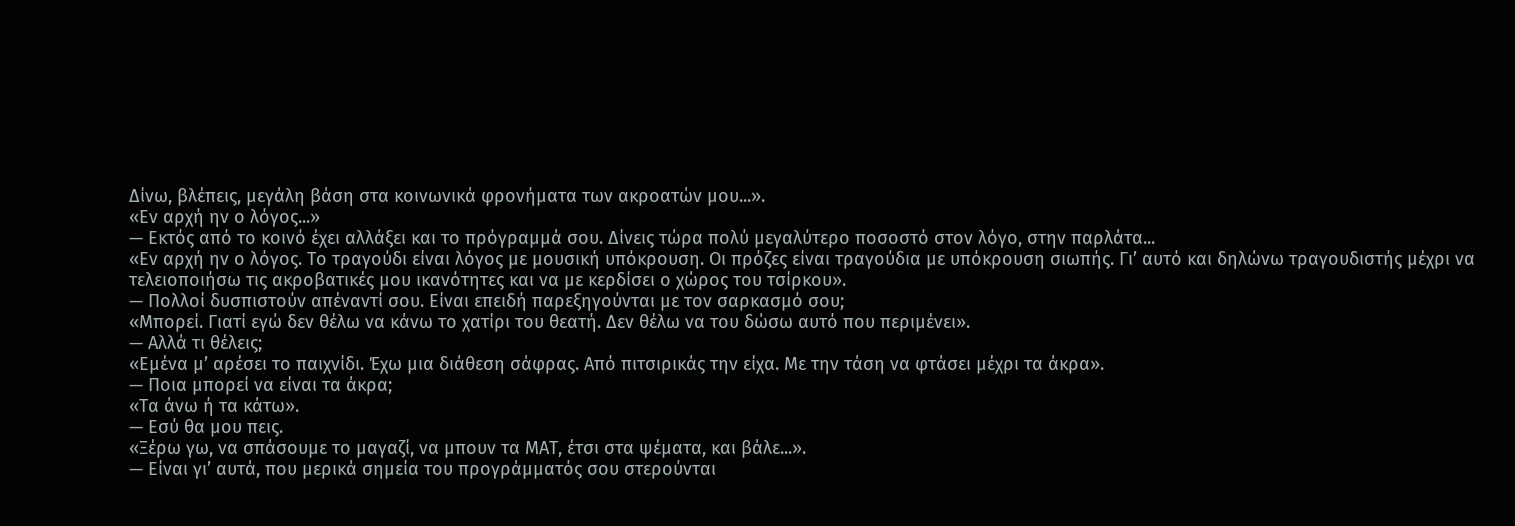Δίνω, βλέπεις, μεγάλη βάση στα κοινωνικά φρονήματα των ακροατών μου...».
«Εν αρχή ην ο λόγος...»
— Εκτός από το κοινό έχει αλλάξει και το πρόγραμμά σου. Δίνεις τώρα πολύ μεγαλύτερο ποσοστό στον λόγο, στην παρλάτα...
«Εν αρχή ην ο λόγος. Το τραγούδι είναι λόγος με μουσική υπόκρουση. Οι πρόζες είναι τραγούδια με υπόκρουση σιωπής. Γι’ αυτό και δηλώνω τραγουδιστής μέχρι να τελειοποιήσω τις ακροβατικές μου ικανότητες και να με κερδίσει ο χώρος του τσίρκου».
— Πολλοί δυσπιστούν απέναντί σου. Είναι επειδή παρεξηγούνται με τον σαρκασμό σου;
«Μπορεί. Γιατί εγώ δεν θέλω να κάνω το χατίρι του θεατή. Δεν θέλω να του δώσω αυτό που περιμένει».
— Αλλά τι θέλεις;
«Εμένα μ’ αρέσει το παιχνίδι. Έχω μια διάθεση σάφρας. Από πιτσιρικάς την είχα. Με την τάση να φτάσει μέχρι τα άκρα».
— Ποια μπορεί να είναι τα άκρα;
«Τα άνω ή τα κάτω».
— Εσύ θα μου πεις.
«Ξέρω γω, να σπάσουμε το μαγαζί, να μπουν τα ΜΑΤ, έτσι στα ψέματα, και βάλε...».
— Είναι γι’ αυτά, που μερικά σημεία του προγράμματός σου στερούνται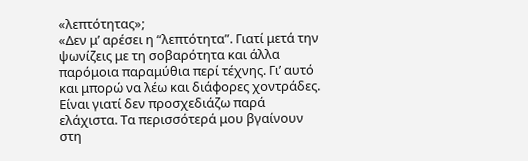«λεπτότητας»;
«Δεν μ’ αρέσει η “λεπτότητα”. Γιατί μετά την ψωνίζεις με τη σοβαρότητα και άλλα παρόμοια παραμύθια περί τέχνης. Γι’ αυτό και μπορώ να λέω και διάφορες χοντράδες. Είναι γιατί δεν προσχεδιάζω παρά ελάχιστα. Τα περισσότερά μου βγαίνουν στη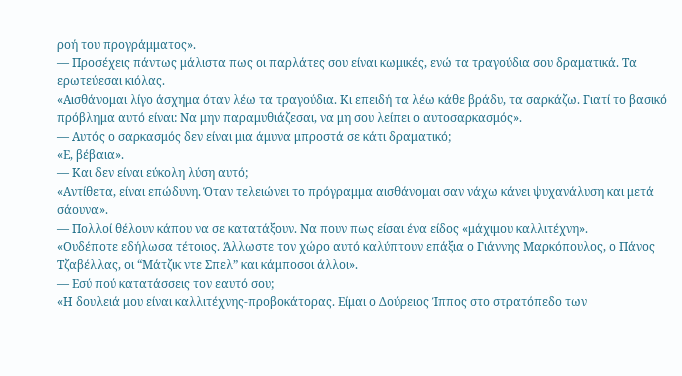ροή του προγράμματος».
— Προσέχεις πάντως μάλιστα πως οι παρλάτες σου είναι κωμικές, ενώ τα τραγούδια σου δραματικά. Τα ερωτεύεσαι κιόλας.
«Αισθάνομαι λίγο άσχημα όταν λέω τα τραγούδια. Κι επειδή τα λέω κάθε βράδυ, τα σαρκάζω. Γιατί το βασικό πρόβλημα αυτό είναι: Να μην παραμυθιάζεσαι, να μη σου λείπει ο αυτοσαρκασμός».
— Αυτός ο σαρκασμός δεν είναι μια άμυνα μπροστά σε κάτι δραματικό;
«Ε, βέβαια».
— Και δεν είναι εύκολη λύση αυτό;
«Αντίθετα, είναι επώδυνη. Όταν τελειώνει το πρόγραμμα αισθάνομαι σαν νάχω κάνει ψυχανάλυση και μετά σάουνα».
— Πολλοί θέλουν κάπου να σε κατατάξουν. Να πουν πως είσαι ένα είδος «μάχιμου καλλιτέχνη».
«Ουδέποτε εδήλωσα τέτοιος. Άλλωστε τον χώρο αυτό καλύπτουν επάξια ο Γιάννης Μαρκόπουλος, ο Πάνος Τζαβέλλας, οι “Μάτζικ ντε Σπελ” και κάμποσοι άλλοι».
— Εσύ πού κατατάσσεις τον εαυτό σου;
«Η δουλειά μου είναι καλλιτέχνης-προβοκάτορας. Είμαι ο Δούρειος Ίππος στο στρατόπεδο των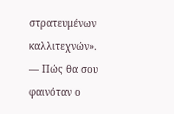στρατευμένων καλλιτεχνών».
— Πώς θα σου φαινόταν ο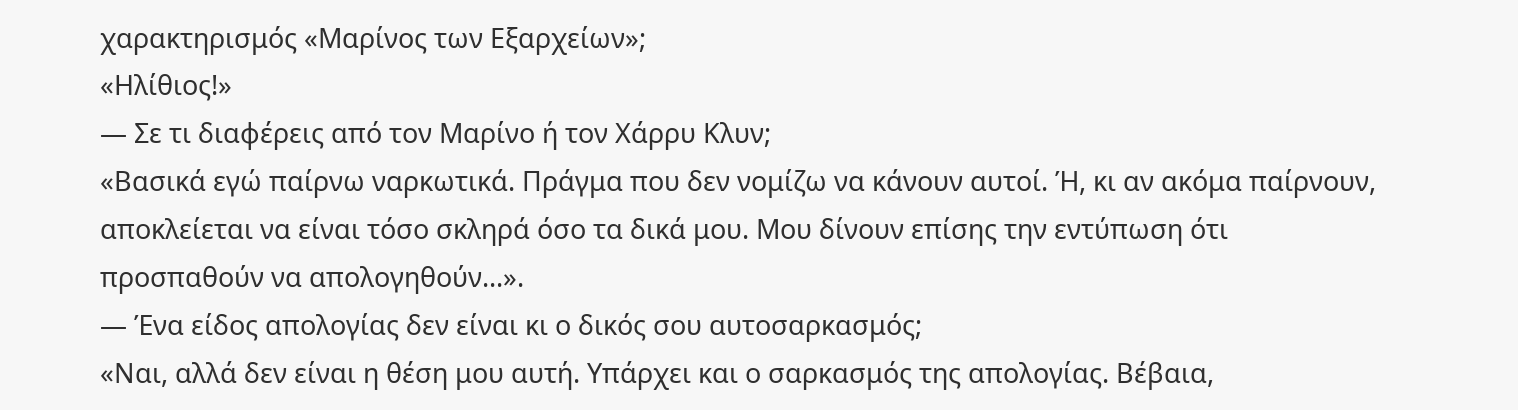χαρακτηρισμός «Μαρίνος των Εξαρχείων»;
«Ηλίθιος!»
— Σε τι διαφέρεις από τον Μαρίνο ή τον Χάρρυ Κλυν;
«Βασικά εγώ παίρνω ναρκωτικά. Πράγμα που δεν νομίζω να κάνουν αυτοί. Ή, κι αν ακόμα παίρνουν, αποκλείεται να είναι τόσο σκληρά όσο τα δικά μου. Μου δίνουν επίσης την εντύπωση ότι προσπαθούν να απολογηθούν...».
— Ένα είδος απολογίας δεν είναι κι ο δικός σου αυτοσαρκασμός;
«Ναι, αλλά δεν είναι η θέση μου αυτή. Υπάρχει και ο σαρκασμός της απολογίας. Βέβαια,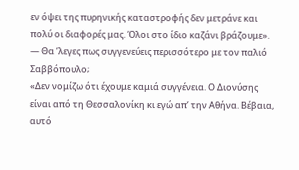εν όψει της πυρηνικής καταστροφής δεν μετράνε και πολύ οι διαφορές μας. Όλοι στο ίδιο καζάνι βράζουμε».
— Θα ’λεγες πως συγγενεύεις περισσότερο με τον παλιό Σαββόπουλο;
«Δεν νομίζω ότι έχουμε καμιά συγγένεια. Ο Διονύσης είναι από τη Θεσσαλονίκη κι εγώ απ’ την Αθήνα. Βέβαια, αυτό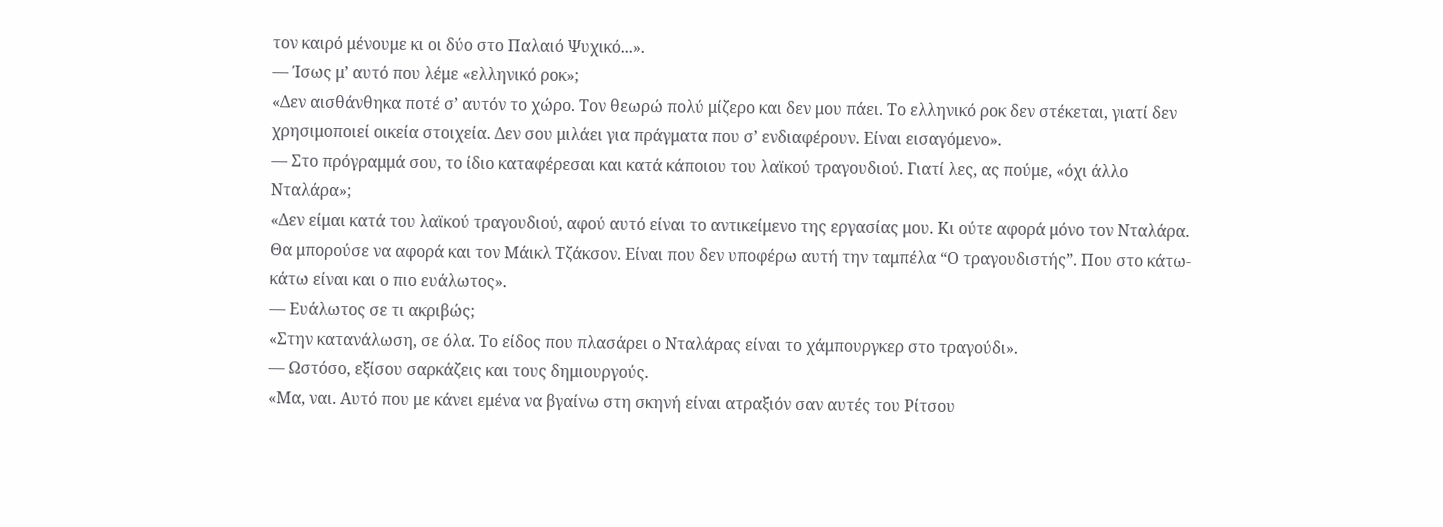τον καιρό μένουμε κι οι δύο στο Παλαιό Ψυχικό...».
— Ίσως μ’ αυτό που λέμε «ελληνικό ροκ»;
«Δεν αισθάνθηκα ποτέ σ’ αυτόν το χώρο. Τον θεωρώ πολύ μίζερο και δεν μου πάει. Το ελληνικό ροκ δεν στέκεται, γιατί δεν χρησιμοποιεί οικεία στοιχεία. Δεν σου μιλάει για πράγματα που σ’ ενδιαφέρουν. Είναι εισαγόμενο».
— Στο πρόγραμμά σου, το ίδιο καταφέρεσαι και κατά κάποιου του λαϊκού τραγουδιού. Γιατί λες, ας πούμε, «όχι άλλο Νταλάρα»;
«Δεν είμαι κατά του λαϊκού τραγουδιού, αφού αυτό είναι το αντικείμενο της εργασίας μου. Κι ούτε αφορά μόνο τον Νταλάρα. Θα μπορούσε να αφορά και τον Μάικλ Τζάκσον. Είναι που δεν υποφέρω αυτή την ταμπέλα “Ο τραγουδιστής”. Που στο κάτω-κάτω είναι και ο πιο ευάλωτος».
— Ευάλωτος σε τι ακριβώς;
«Στην κατανάλωση, σε όλα. Το είδος που πλασάρει ο Νταλάρας είναι το χάμπουργκερ στο τραγούδι».
— Ωστόσο, εξίσου σαρκάζεις και τους δημιουργούς.
«Μα, ναι. Αυτό που με κάνει εμένα να βγαίνω στη σκηνή είναι ατραξιόν σαν αυτές του Ρίτσου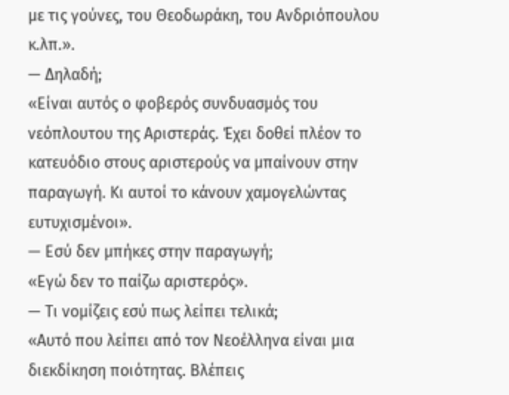με τις γούνες, του Θεοδωράκη, του Ανδριόπουλου κ.λπ.».
— Δηλαδή;
«Είναι αυτός ο φοβερός συνδυασμός του νεόπλουτου της Αριστεράς. Έχει δοθεί πλέον το κατευόδιο στους αριστερούς να μπαίνουν στην παραγωγή. Κι αυτοί το κάνουν χαμογελώντας ευτυχισμένοι».
— Εσύ δεν μπήκες στην παραγωγή;
«Εγώ δεν το παίζω αριστερός».
— Τι νομίζεις εσύ πως λείπει τελικά;
«Αυτό που λείπει από τον Νεοέλληνα είναι μια διεκδίκηση ποιότητας. Βλέπεις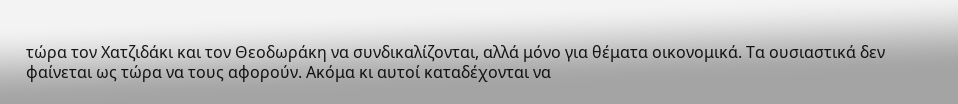τώρα τον Χατζιδάκι και τον Θεοδωράκη να συνδικαλίζονται, αλλά μόνο για θέματα οικονομικά. Τα ουσιαστικά δεν φαίνεται ως τώρα να τους αφορούν. Ακόμα κι αυτοί καταδέχονται να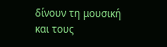δίνουν τη μουσική και τους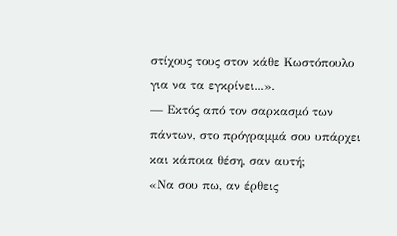στίχους τους στον κάθε Κωστόπουλο για να τα εγκρίνει...».
— Εκτός από τον σαρκασμό των πάντων, στο πρόγραμμά σου υπάρχει και κάποια θέση, σαν αυτή;
«Να σου πω, αν έρθεις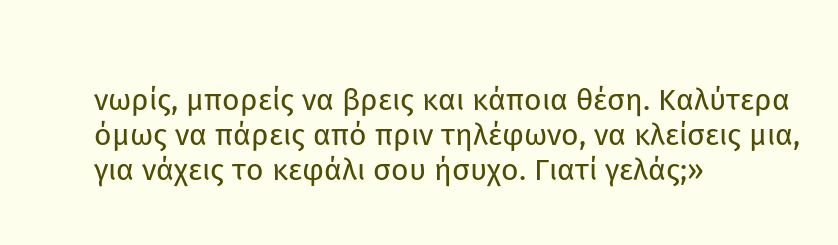νωρίς, μπορείς να βρεις και κάποια θέση. Καλύτερα όμως να πάρεις από πριν τηλέφωνο, να κλείσεις μια, για νάχεις το κεφάλι σου ήσυχο. Γιατί γελάς;»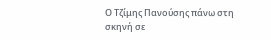Ο Τζίμης Πανούσης πάνω στη σκηνή σε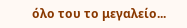όλο του το μεγαλείο...